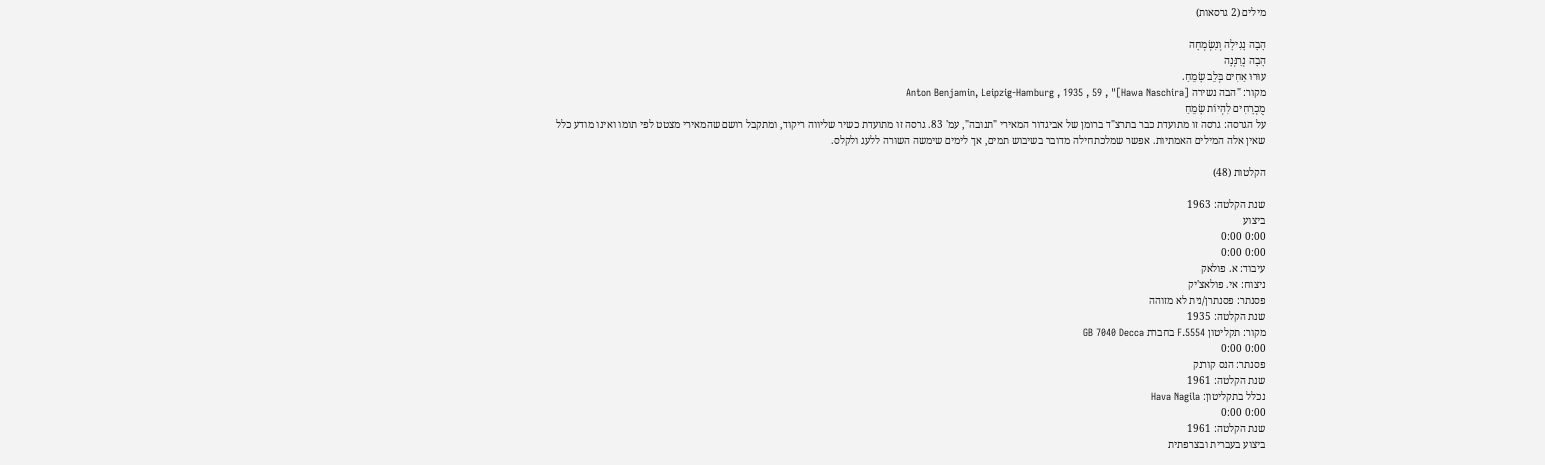מילים (2 גרסאות)

הָבָה נָגִילָה וְנִשְׂמְחָה
הָבָה נְרַנְּנָה
עוּרוּ אַחִים בְּלֵב שָׂמֵחַ.
מקור: "הבה נשירה [Hawa Naschira]" , Anton Benjamin, Leipzig-Hamburg , 1935 , 59
מֻכְרָחִים לִהְיוֹת שָׂמֵחַ
על הגרסה: גרסה זו מתועדת כבר בתרצ"ד ברומן של אביגדור המאירי "תנובה", עמ' 83. גרסה זו מתועדת כשיר שליווה ריקוד, ומתקבל רושם שהמאירי מצטט לפי תומו ואינו מודע כלל שאין אלה המילים האמתיות. אפשר שמלכתחילה מדובר בשיבוש תמים, אך לימים שימשה השורה ללעג ולקלס.

הקלטות (48)

שנת הקלטה: 1963
ביצוע
0:00 0:00
0:00 0:00
עיבוד: א. פולאק
ניצוח: אי. פולאצ'יק
פסנתר: פסנתרן/נית לא מזוהה
שנת הקלטה: 1935
מקור: תקליטון F.5554 בחברת GB 7040 Decca
0:00 0:00
פסנתר: הנס קורנק
שנת הקלטה: 1961
נכלל בתקליטון: Hava Nagila
0:00 0:00
שנת הקלטה: 1961
ביצוע בעברית ובצרפתית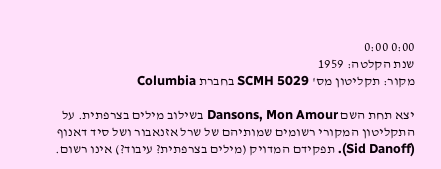0:00 0:00
שנת הקלטה: 1959
מקור: תקליטון מס' SCMH 5029 בחברת Columbia

יצא תחת השם Dansons, Mon Amour בשילוב מילים בצרפתית. על התקליטון המקורי רשומים שמותיהם של שרל אזנאבור ושל סיד דאנוף (Sid Danoff). תפקידם המדויק (מילים בצרפתית? עיבוד?) אינו רשום.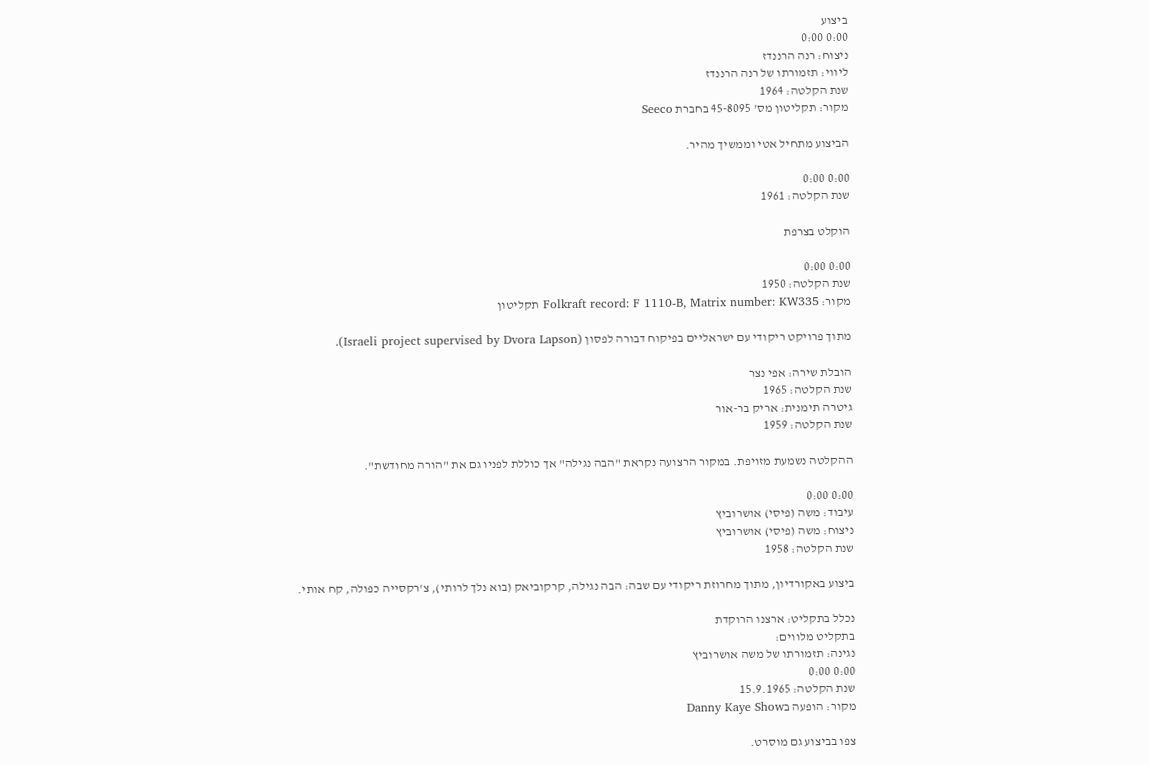ביצוע
0:00 0:00
ניצוח: רנה הרננדז
ליווי: תזמורתו של רנה הרננדז
שנת הקלטה: 1964
מקור: תקליטון מס' 45-8095 בחברת Seeco

הביצוע מתחיל אטי וממשיך מהיר.

0:00 0:00
שנת הקלטה: 1961

הוקלט בצרפת

0:00 0:00
שנת הקלטה: 1950
מקור: Folkraft record: F 1110-B, Matrix number: KW335 תקליטון

מתוך פרויקט ריקודי עם ישראליים בפיקוח דבורה לפסון (Israeli project supervised by Dvora Lapson).

הובלת שירה: אפי נצר
שנת הקלטה: 1965
גיטרה תימנית: אריק בר-אור
שנת הקלטה: 1959

ההקלטה נשמעת מזויפת. במקור הרצועה נקראת "הבה נגילה" אך כוללת לפניו גם את "הורה מחודשת".

0:00 0:00
עיבוד: משה (פיסי) אושרוביץ
ניצוח: משה (פיסי) אושרוביץ
שנת הקלטה: 1958

ביצוע באקורדיון, מתוך מחרוזת ריקודי עם שבה: הבה נגילה, קרקוביאק (בוא נלך לרותי), צ'רקסייה כפולה, קח אותי.

נכלל בתקליט: ארצנו הרוקדת
בתקליט מלווים:
נגינה: תזמורתו של משה אושרוביץ
0:00 0:00
שנת הקלטה: 15.9.1965
מקור: הופעה בDanny Kaye Show

צפו בביצוע גם מוסרט.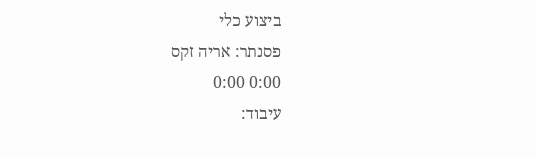ביצוע כלי
פסנתר: אריה זקס
0:00 0:00
עיבוד: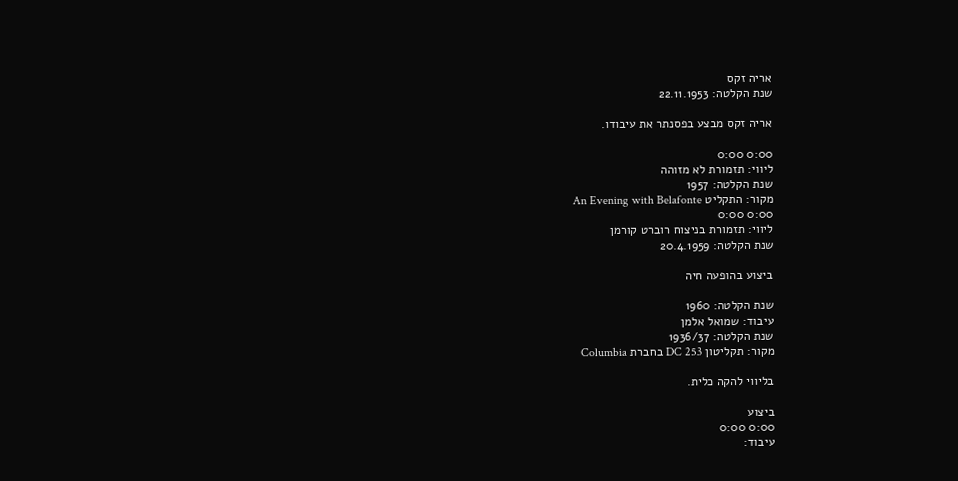אריה זקס
שנת הקלטה: 22.11.1953

אריה זקס מבצע בפסנתר את עיבודו.

0:00 0:00
ליווי: תזמורת לא מזוהה
שנת הקלטה: 1957
מקור: התקליט An Evening with Belafonte
0:00 0:00
ליווי: תזמורת בניצוח רוברט קורמן
שנת הקלטה: 20.4.1959

ביצוע בהופעה חיה

שנת הקלטה: 1960
עיבוד: שמואל אלמן
שנת הקלטה: 1936/37
מקור: תקליטון DC 253 בחברת Columbia

בליווי להקה כלית.

ביצוע
0:00 0:00
עיבוד: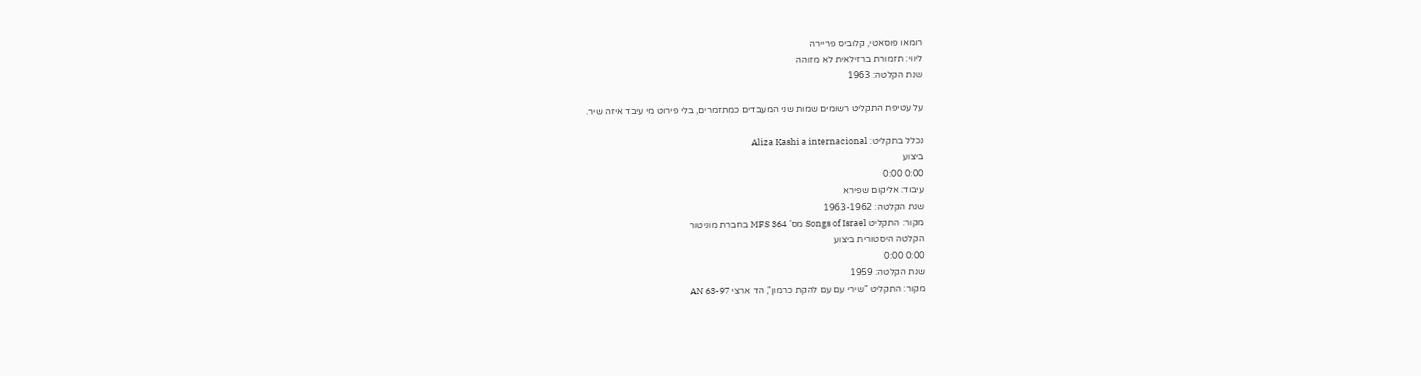רומאו פוסאטי, קלוביס פריירה
ליווי: תזמורת ברזילאית לא מזוהה
שנת הקלטה: 1963

על עטיפת התקליט רשומים שמות שני המעבדים כמתזמרים, בלי פירוט מי עיבד איזה שיר.

נכלל בתקליט: Aliza Kashi a internacional
ביצוע
0:00 0:00
עיבוד: אליקום שפירא
שנת הקלטה: 1963-1962
מקור: התקליט Songs of Israel מס' MFS 364 בחברת מוניטור
הקלטה היסטורית ביצוע
0:00 0:00
שנת הקלטה: 1959
מקור: התקליט "שירי עם עם להקת כרמון", הד ארצי AN 63-97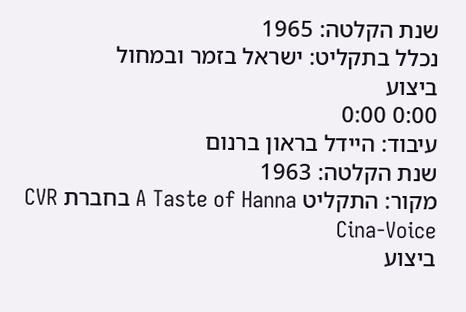שנת הקלטה: 1965
נכלל בתקליט: ישראל בזמר ובמחול
ביצוע
0:00 0:00
עיבוד: היידל בראון ברנום
שנת הקלטה: 1963
מקור: התקליט A Taste of Hanna בחברת CVR Cina-Voice
ביצוע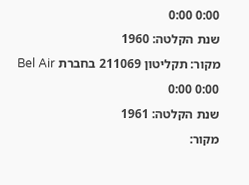0:00 0:00
שנת הקלטה: 1960
מקור: תקליטון 211069 בחברת Bel Air
0:00 0:00
שנת הקלטה: 1961
מקור: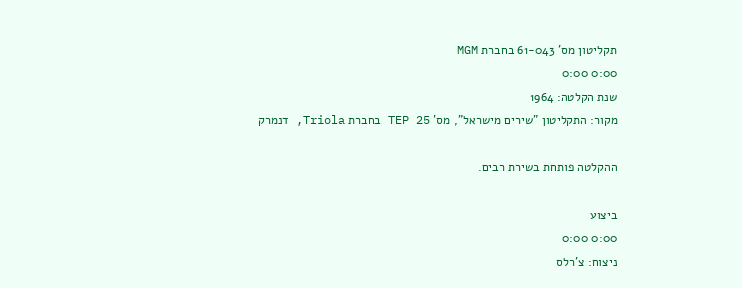תקליטון מס' 61-043 בחברת MGM
0:00 0:00
שנת הקלטה: 1964
מקור: התקליטון "שירים מישראל", מס' TEP 25 בחברת Triola, דנמרק

ההקלטה פותחת בשירת רבים.

ביצוע
0:00 0:00
ניצוח: צ'רלס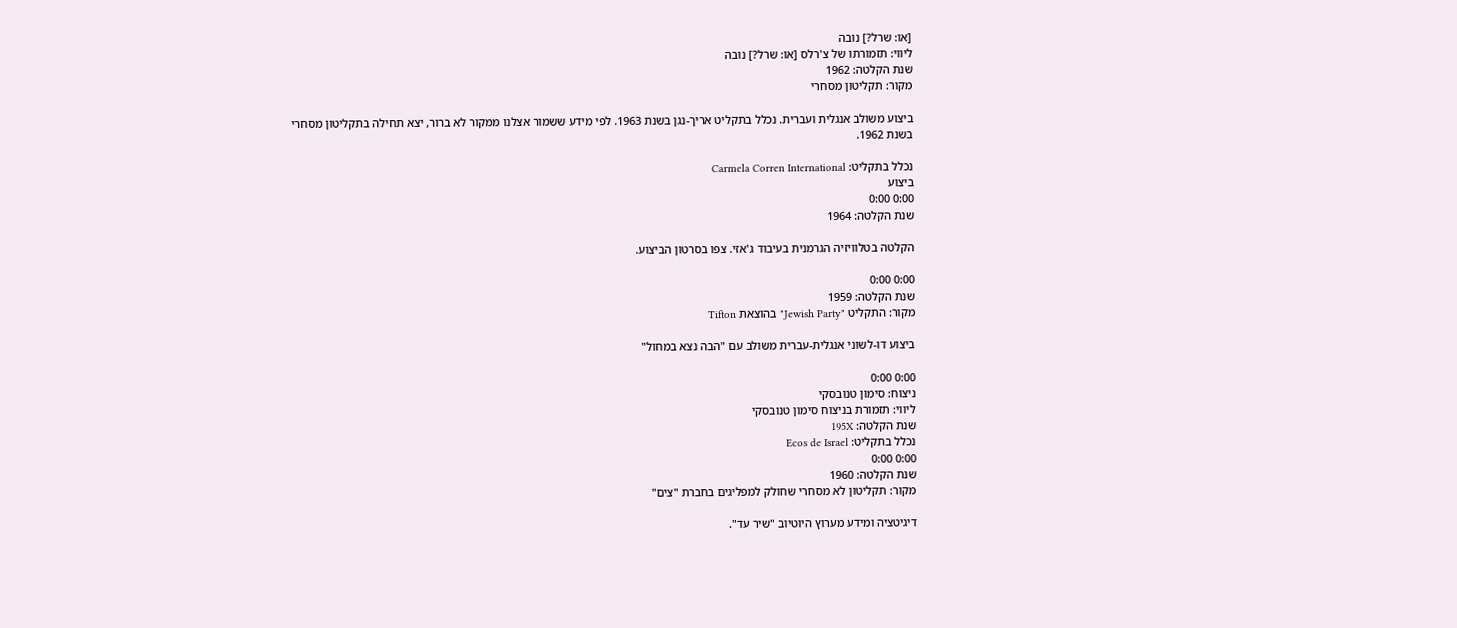[או: שרל?] נובה
ליווי: תזמורתו של צ'רלס [או: שרל?] נובה
שנת הקלטה: 1962
מקור: תקליטון מסחרי

ביצוע משולב אנגלית ועברית. נכלל בתקליט אריך-נגן בשנת 1963. לפי מידע ששמור אצלנו ממקור לא ברור, יצא תחילה בתקליטון מסחרי בשנת 1962.

נכלל בתקליט: Carmela Corren International
ביצוע
0:00 0:00
שנת הקלטה: 1964

הקלטה בטלוויזיה הגרמנית בעיבוד ג'אזי. צפו בסרטון הביצוע.

0:00 0:00
שנת הקלטה: 1959
מקור: התקליט "Jewish Party" בהוצאת Tifton

ביצוע דו-לשוני אנגלית-עברית משולב עם "הבה נצא במחול"

0:00 0:00
ניצוח: סימון טנובסקי
ליווי: תזמורת בניצוח סימון טנובסקי
שנת הקלטה: 195X
נכלל בתקליט: Ecos de Israel
0:00 0:00
שנת הקלטה: 1960
מקור: תקליטון לא מסחרי שחולק למפליגים בחברת "צים"

דיגיטציה ומידע מערוץ היוטיוב "שיר עד".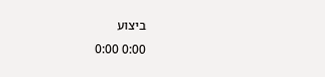ביצוע
0:00 0:00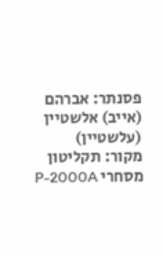פסנתר: אברהם (אייב) אלשטיין (עלשטיין)
מקור: תקליטון מסחרי P-2000A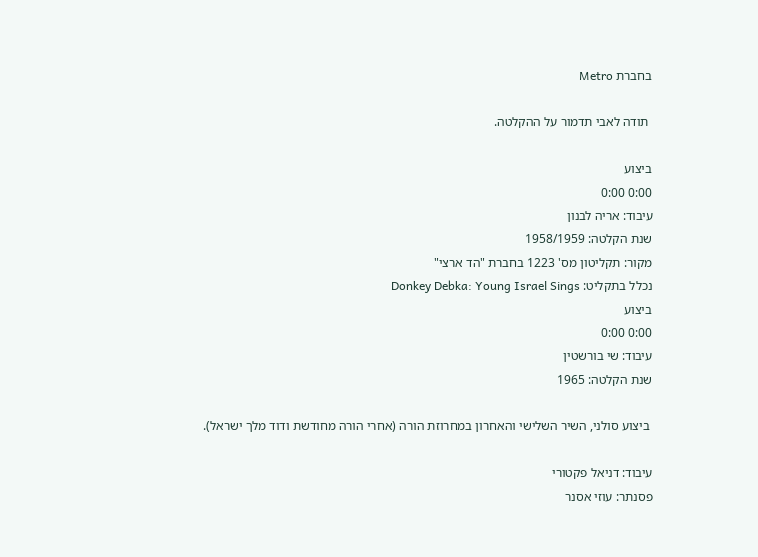בחברת Metro

 תודה לאבי תדמור על ההקלטה.

ביצוע
0:00 0:00
עיבוד: אריה לבנון
שנת הקלטה: 1958/1959
מקור: תקליטון מס' 1223 בחברת "הד ארצי"
נכלל בתקליט: Donkey Debka: Young Israel Sings
ביצוע
0:00 0:00
עיבוד: שי בורשטין
שנת הקלטה: 1965

 ביצוע סולני, השיר השלישי והאחרון במחרוזת הורה (אחרי הורה מחודשת ודוד מלך ישראל).

עיבוד: דניאל פקטורי
פסנתר: עוזי אסנר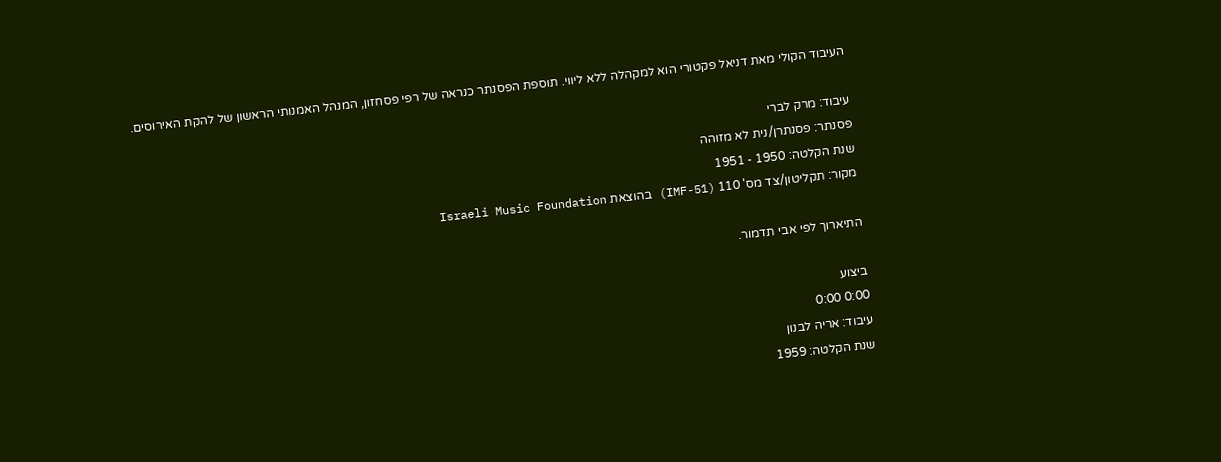העיבוד הקולי מאת דניאל פקטורי הוא למקהלה ללא ליווי. תוספת הפסנתר כנראה של רפי פסחזון, המנהל האמנותי הראשון של להקת האירוסים.

עיבוד: מרק לברי
פסנתר: פסנתרן/נית לא מזוהה
שנת הקלטה: 1950 - 1951
מקור: תקליטון/צד מס' 110 (IMF-51) בהוצאת Israeli Music Foundation

התיארוך לפי אבי תדמור.

ביצוע
0:00 0:00
עיבוד: אריה לבנון
שנת הקלטה: 1959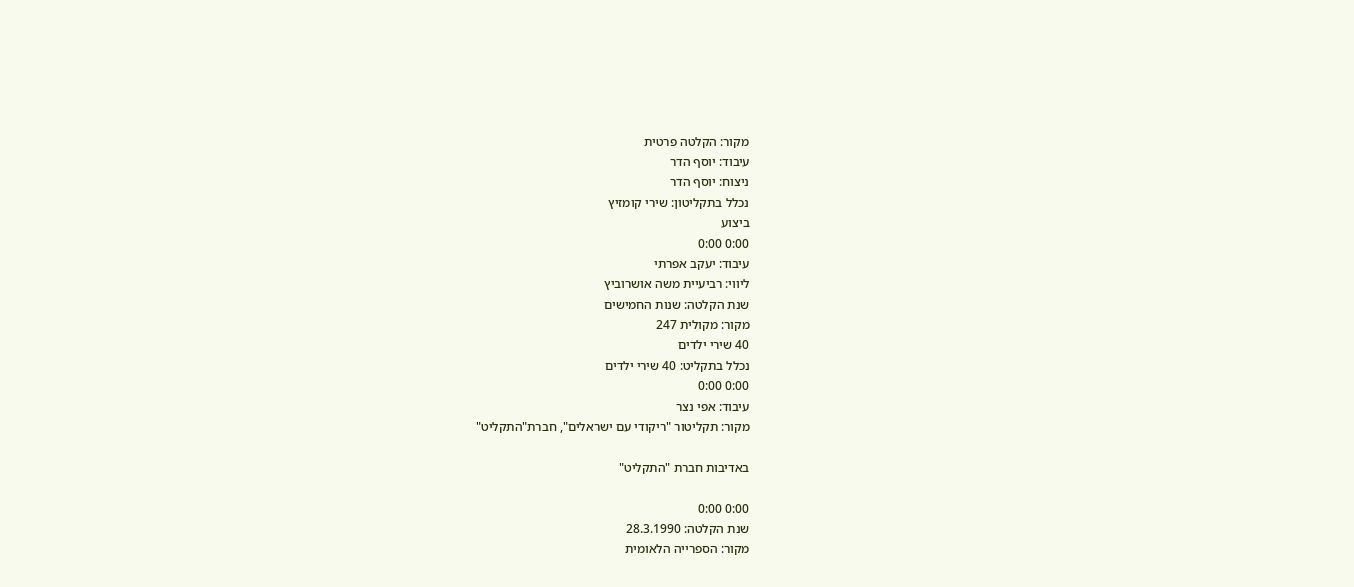מקור: הקלטה פרטית
עיבוד: יוסף הדר
ניצוח: יוסף הדר
נכלל בתקליטון: שירי קומזיץ
ביצוע
0:00 0:00
עיבוד: יעקב אפרתי
ליווי: רביעיית משה אושרוביץ
שנת הקלטה: שנות החמישים
מקור: מקולית 247
40 שירי ילדים
נכלל בתקליט: 40 שירי ילדים
0:00 0:00
עיבוד: אפי נצר
מקור: תקליטור "ריקודי עם ישראלים", חברת"התקליט"

באדיבות חברת "התקליט"

0:00 0:00
שנת הקלטה: 28.3.1990
מקור: הספרייה הלאומית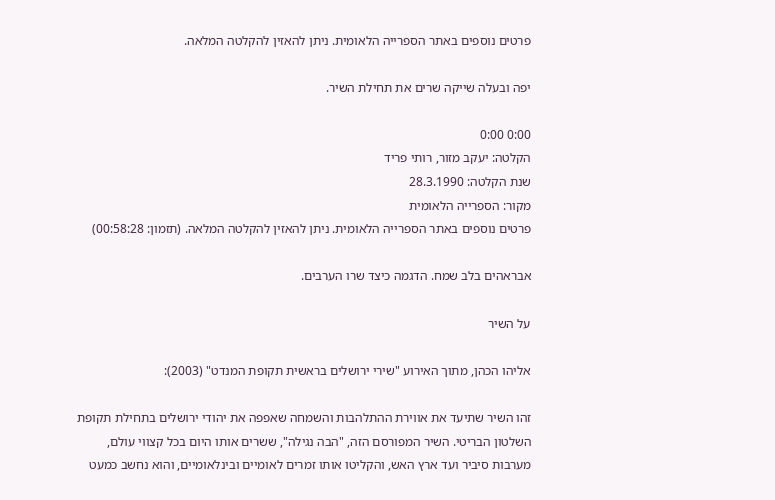פרטים נוספים באתר הספרייה הלאומית. ניתן להאזין להקלטה המלאה.

יפה ובעלה שייקה שרים את תחילת השיר.

0:00 0:00
הקלטה: יעקב מזור, רותי פריד
שנת הקלטה: 28.3.1990
מקור: הספרייה הלאומית
פרטים נוספים באתר הספרייה הלאומית. ניתן להאזין להקלטה המלאה. (תזמון: 00:58:28)

אבראהים בלב שמח. הדגמה כיצד שרו הערבים.

על השיר

אליהו הכהן, מתוך האירוע "שירי ירושלים בראשית תקופת המנדט" (2003):

זהו השיר שתיעד את אווירת ההתלהבות והשמחה שאפפה את יהודי ירושלים בתחילת תקופת השלטון הבריטי. השיר המפורסם הזה, "הבה נגילה", ששרים אותו היום בכל קצווי עולם, מערבות סיביר ועד ארץ האש, והקליטו אותו זמרים לאומיים ובינלאומיים, והוא נחשב כמעט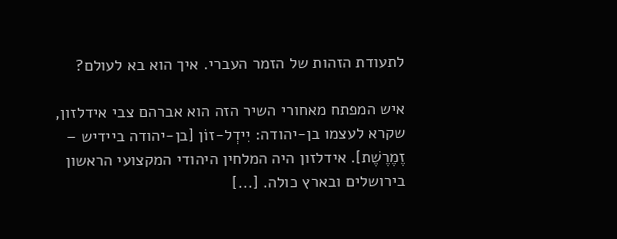לתעודת הזהות של הזמר העברי. איך הוא בא לעולם?

איש המפתח מאחורי השיר הזה הוא אברהם צבי אידלזון, שקרא לעצמו בן-יהודה: יִידְל-זוֹן [בן-יהודה ביידיש – זֶמֶרֶשֶׁת]. אידלזון היה המלחין היהודי המקצועי הראשון בירושלים ובארץ כולה. [...]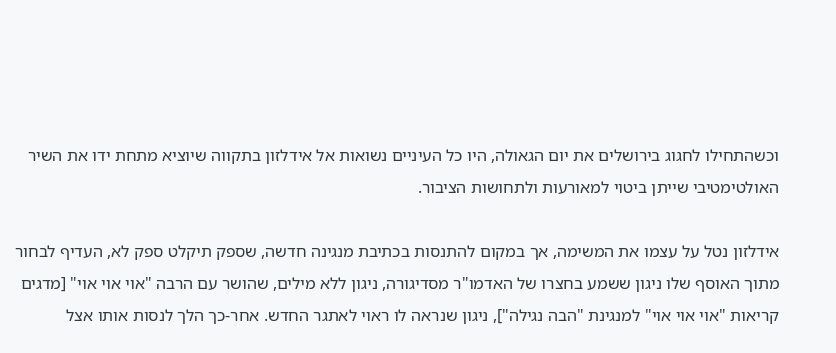וכשהתחילו לחגוג בירושלים את יום הגאולה, היו כל העיניים נשואות אל אידלזון בתקווה שיוציא מתחת ידו את השיר האולטימטיבי שייתן ביטוי למאורעות ולתחושות הציבור.

אידלזון נטל על עצמו את המשימה, אך במקום להתנסות בכתיבת מנגינה חדשה, שספק תיקלט ספק לא, העדיף לבחור מתוך האוסף שלו ניגון ששמע בחצרו של האדמו"ר מסדיגורה, ניגון ללא מילים, שהושר עם הרבה "אוי אוי אוי" [מדגים קריאות "אוי אוי אוי" למנגינת "הבה נגילה"], ניגון שנראה לו ראוי לאתגר החדש. אחר-כך הלך לנסות אותו אצל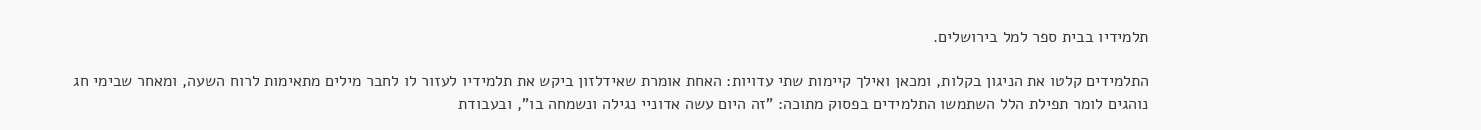תלמידיו בבית ספר למל בירושלים.

התלמידים קלטו את הניגון בקלות, ומכאן ואילך קיימות שתי עדויות: האחת אומרת שאידלזון ביקש את תלמידיו לעזור לו לחבר מילים מתאימות לרוח השעה, ומאחר שבימי חג נוהגים לומר תפילת הלל השתמשו התלמידים בפסוק מתוכה: "זה היום עשה אדוניי נגילה ונשמחה בו", ובעבודת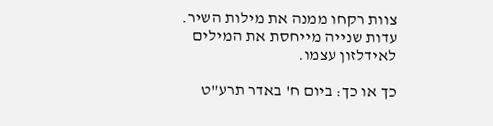צוות רקחו ממנה את מילות השיר. עדות שנייה מייחסת את המילים לאידלזון עצמו.

כך או כך: ביום ח' באדר תרע"ט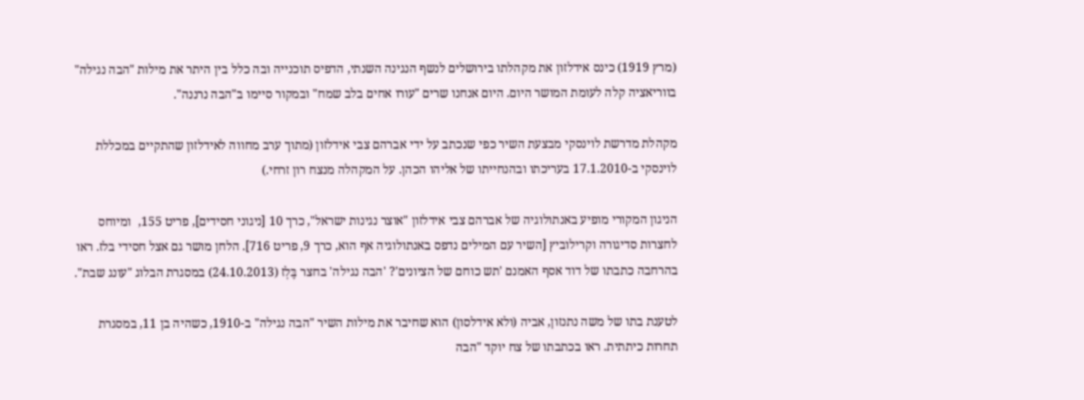(מרץ 1919) כינס אידלזון את מקהלתו בירושלים לנשף הנגינה השנתי, הדפיס תוכנייה ובה כלל בין היתר את מילות "הבה נגילה" בווריאציה קלה לעומת המושר היום. היום אנחנו שרים "עורו אחים בלב שמח" ובמקור סיימו ב"הבה נרננה".

מקהלת מדרשת לוינסקי מבצעת השיר כפי שנכתב על ידי אברהם צבי אידלזון (מתוך ערב מחווה לאידלזון שהתקיים במכללת לוינסקי ב-17.1.2010 בעריכתו ובהנחייתו של אליהו הכהן. על המקהלה מנצח רון זרחי.)

הניגון המקורי מופיע באנתולוגיה של אברהם צבי אידלזון "אוצר נגינות ישראל", כרך 10 [ניגוני חסידים], פריט 155,  ומיוחס לחצרות סדיגורה וקרילוביץ [השיר עם המילים נדפס באנתולוגיה אף הוא, כרך 9, פריט 716]. הלחן מושר גם אצל חסידי בלז. ראו בהרחבה כתבתו של דוד אסף האמנם 'תש כוחם של הציונים'? 'הבה נגילה' בחצר בֶּלְז (24.10.2013) במסגרת הבלוג "עונג שבת".

לטענת בתו של משה נתנזון, אביה (ולא אידלסון) הוא שחיבר את מילות השיר "הבה נגילה" ב-1910, כשהיה בן 11, במסגרת תחרות כיתתית. ראו בכתבתו של צח יוקד "הבה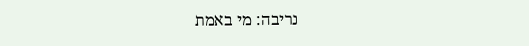נריבה: מי באמת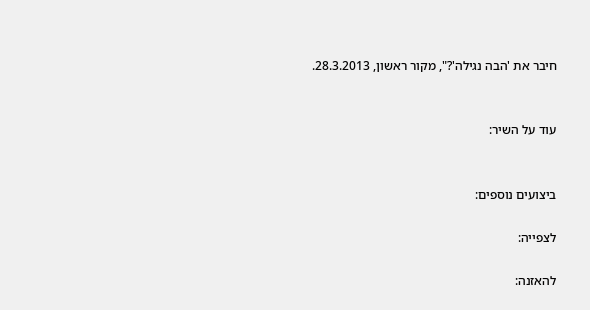חיבר את 'הבה נגילה'?", מקור ראשון, 28.3.2013.


עוד על השיר:


ביצועים נוספים:

לצפייה:

להאזנה: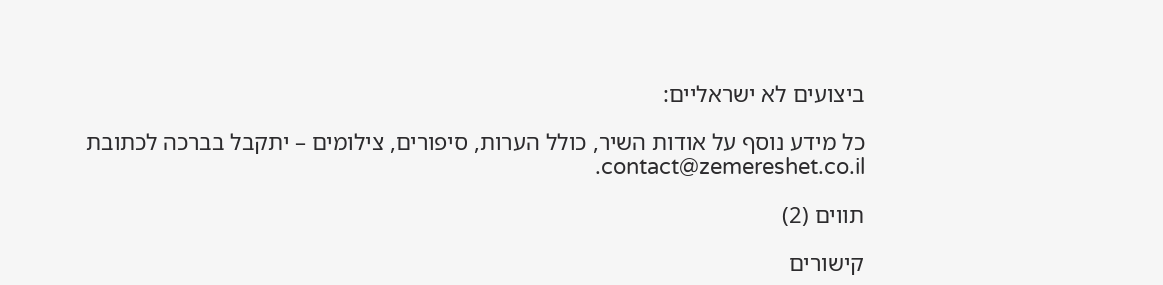ביצועים לא ישראליים:

כל מידע נוסף על אודות השיר, כולל הערות, סיפורים, צילומים – יתקבל בברכה לכתובת contact@zemereshet.co.il.

תווים (2)

קישורים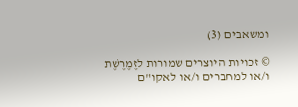ומשאבים (3)

© זכויות היוצרים שמורות לזֶמֶרֶשֶׁת ו/או למחברים ו/או לאקו"ם